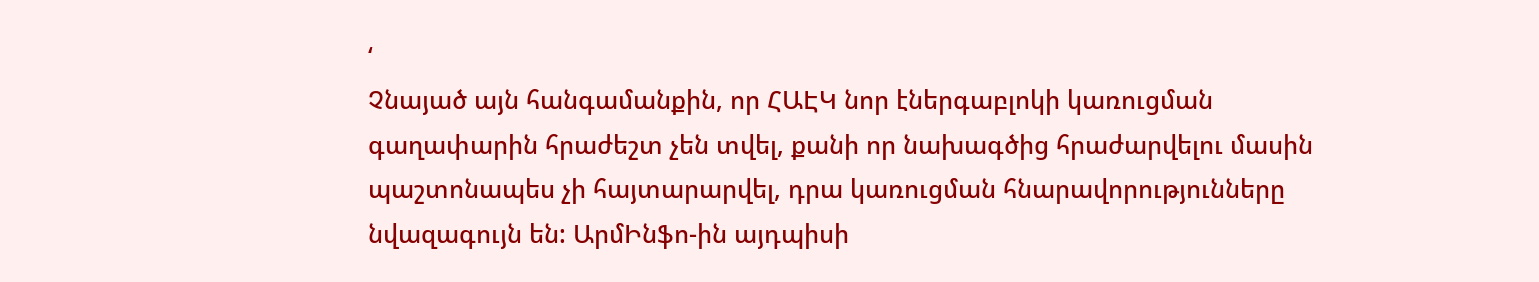‘
Չնայած այն հանգամանքին, որ ՀԱԷԿ նոր էներգաբլոկի կառուցման գաղափարին հրաժեշտ չեն տվել, քանի որ նախագծից հրաժարվելու մասին պաշտոնապես չի հայտարարվել, դրա կառուցման հնարավորությունները նվազագույն են: ԱրմԻնֆո-ին այդպիսի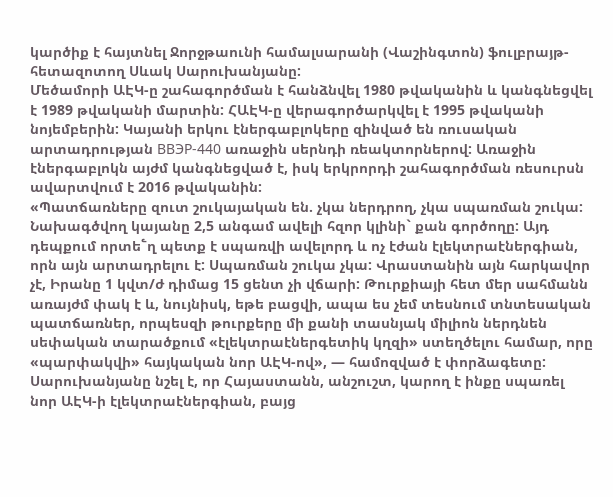կարծիք է հայտնել Ջորջթաունի համալսարանի (Վաշինգտոն) ֆուլբրայթ-հետազոտող Սևակ Սարուխանյանը:
Մեծամորի ԱԷԿ-ը շահագործման է հանձնվել 1980 թվականին և կանգնեցվել է 1989 թվականի մարտին: ՀԱԷԿ-ը վերագործարկվել է 1995 թվականի նոյեմբերին: Կայանի երկու էներգաբլոկերը զինված են ռուսական արտադրության ВВЭР-440 առաջին սերնդի ռեակտորներով: Առաջին էներգաբլոկն այժմ կանգնեցված է, իսկ երկրորդի շահագործման ռեսուրսն ավարտվում է 2016 թվականին:
«Պատճառները զուտ շուկայական են. չկա ներդրող, չկա սպառման շուկա: Նախագծվող կայանը 2,5 անգամ ավելի հզոր կլինի` քան գործողը: Այդ դեպքում որտե՟ղ պետք է սպառվի ավելորդ և ոչ էժան էլեկտրաէներգիան, որն այն արտադրելու է: Սպառման շուկա չկա: Վրաստանին այն հարկավոր չէ, Իրանը 1 կվտ/ժ դիմաց 15 ցենտ չի վճարի: Թուրքիայի հետ մեր սահմանն առայժմ փակ է և, նույնիսկ, եթե բացվի, ապա ես չեմ տեսնում տնտեսական պատճառներ, որպեսզի թուրքերը մի քանի տասնյակ միլիոն ներդնեն սեփական տարածքում «էլեկտրաէներգետիկ կղզի» ստեղծելու համար, որը «պարփակվի» հայկական նոր ԱԷԿ-ով», — համոզված է փորձագետը:
Սարուխանյանը նշել է, որ Հայաստանն, անշուշտ, կարող է ինքը սպառել նոր ԱԷԿ-ի էլեկտրաէներգիան, բայց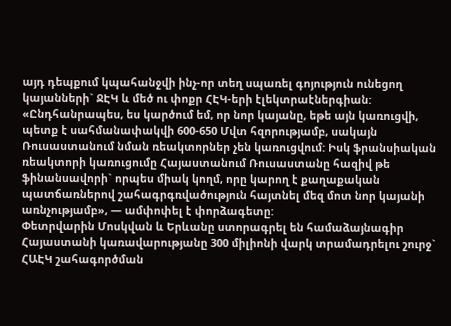այդ դեպքում կպահանջվի ինչ-որ տեղ սպառել գոյություն ունեցող կայանների` ՋԷԿ և մեծ ու փոքր ՀԷԿ-երի էլեկտրաէներգիան:
«Ընդհանրապես, ես կարծում եմ, որ նոր կայանը, եթե այն կառուցվի, պետք է սահմանափակվի 600-650 Մվտ հզորությամբ, սակայն Ռուսաստանում նման ռեակտորներ չեն կառուցվում: Իսկ ֆրանսիական ռեակտորի կառուցումը Հայաստանում Ռուսաստանը հազիվ թե ֆինանսավորի` որպես միակ կողմ, որը կարող է քաղաքական պատճառներով շահագրգռվածություն հայտնել մեզ մոտ նոր կայանի առնչությամբ», — ամփոփել է փորձագետը:
Փետրվարին Մոսկվան և Երևանը ստորագրել են համաձայնագիր Հայաստանի կառավարությանը 300 միլիոնի վարկ տրամադրելու շուրջ` ՀԱԷԿ շահագործման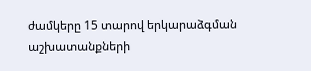ժամկերը 15 տարով երկարաձգման աշխատանքների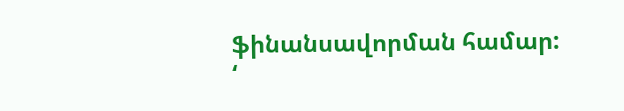ֆինանսավորման համար:
‘